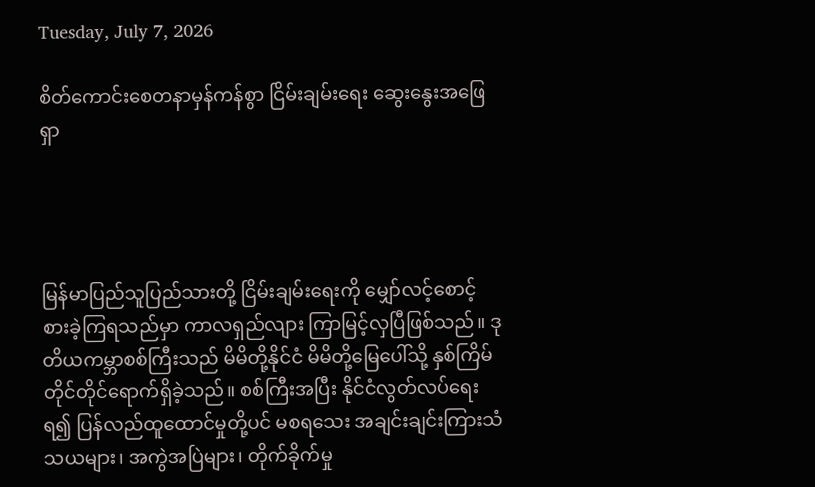Tuesday, July 7, 2026

စိတ်ကောင်းစေတနာမှန်ကန်စွာ ငြိမ်းချမ်းရေး ဆွေးနွေးအဖြေရှာ




မြန်မာပြည်သူပြည်သားတို့ ငြိမ်းချမ်းရေးကို မျှော်လင့်စောင့်စားခဲ့ကြရသည်မှာ ကာလရှည်လျား ကြာမြင့်လှပြီဖြစ်သည်။ ဒုတိယကမ္ဘာစစ်ကြီးသည် မိမိတို့နိုင်ငံ မိမိတို့မြေပေါ်သို့ နှစ်ကြိမ် တိုင်တိုင်ရောက်ရှိခဲ့သည်။ စစ်ကြီးအပြီး နိုင်ငံလွတ်လပ်ရေးရ၍ ပြန်လည်ထူထောင်မှုတို့ပင် မစရသေး အချင်းချင်းကြားသံသယများ၊ အကွဲအပြဲများ၊ တိုက်ခိုက်မှု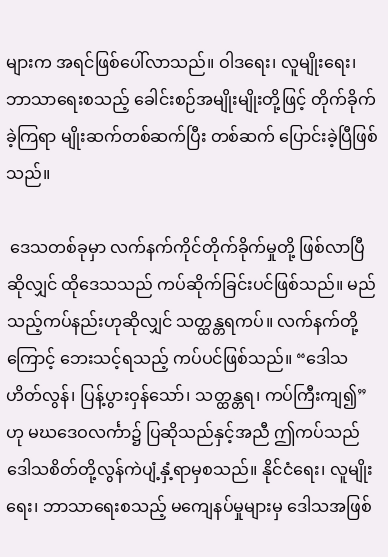များက အရင်ဖြစ်ပေါ်လာသည်။ ဝါဒရေး၊ လူမျိုးရေး၊ ဘာသာရေးစသည့် ခေါင်းစဉ်အမျိုးမျိုးတို့ဖြင့် တိုက်ခိုက်ခဲ့ကြရာ မျိုးဆက်တစ်ဆက်ပြီး တစ်ဆက် ပြောင်းခဲ့ပြီဖြစ်သည်။

 ဒေသတစ်ခုမှာ လက်နက်ကိုင်တိုက်ခိုက်မှုတို့ ဖြစ်လာပြီဆိုလျှင် ထိုဒေသသည် ကပ်ဆိုက်ခြင်းပင်ဖြစ်သည်။ မည်သည့်ကပ်နည်းဟုဆိုလျှင် သတ္ထန္တရကပ်။ လက်နက်တို့ကြောင့် ဘေးသင့်ရသည့် ကပ်ပင်ဖြစ်သည်။ “ဒေါသဟိတ်လွန်၊ ပြန့်ပွားဝှန်သော်၊ သတ္ထန္တရ၊ ကပ်ကြီးကျ၍” ဟု မဃဒေဝလင်္ကာ၌ ပြဆိုသည်နှင့်အညီ ဤကပ်သည် ဒေါသစိတ်တို့လွန်ကဲပျံ့နှံ့ရာမှစသည်။ နိုင်ငံရေး၊ လူမျိုးရေး၊ ဘာသာရေးစသည့် မကျေနပ်မှုများမှ ဒေါသအဖြစ်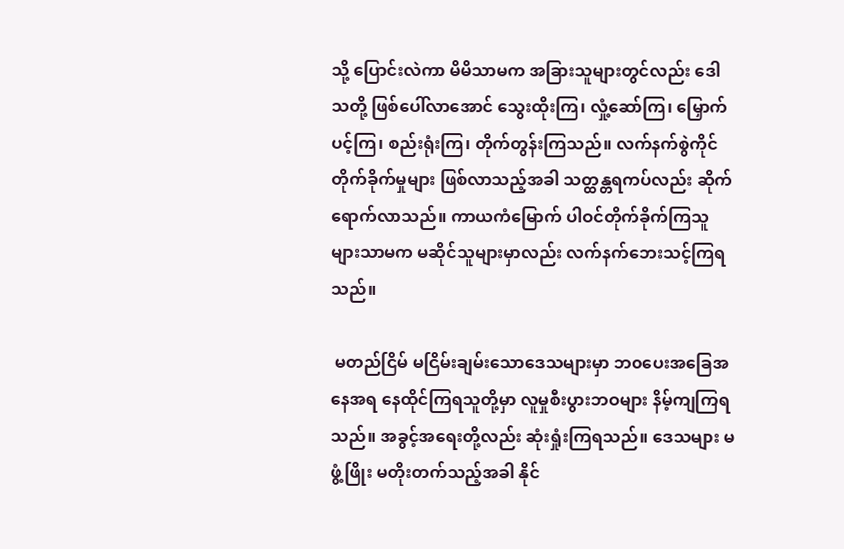သို့ ပြောင်းလဲကာ မိမိသာမက အခြားသူများတွင်လည်း ဒေါသတို့ ဖြစ်ပေါ်လာအောင် သွေးထိုးကြ၊ လှုံ့ဆော်ကြ၊ မြှောက်ပင့်ကြ၊ စည်းရုံးကြ၊ တိုက်တွန်းကြသည်။ လက်နက်စွဲကိုင်တိုက်ခိုက်မှုများ ဖြစ်လာသည့်အခါ သတ္ထန္တရကပ်လည်း ဆိုက်ရောက်လာသည်။ ကာယကံမြောက် ပါဝင်တိုက်ခိုက်ကြသူများသာမက မဆိုင်သူများမှာလည်း လက်နက်ဘေးသင့်ကြရသည်။

 မတည်ငြိမ် မငြိမ်းချမ်းသောဒေသများမှာ ဘ၀ပေးအခြေအနေအရ နေထိုင်ကြရသူတို့မှာ လူမှုစီးပွားဘဝများ နိမ့်ကျကြရသည်။ အခွင့်အရေးတို့လည်း ဆုံးရှုံးကြရသည်။ ဒေသများ မဖွံ့ဖြိုး မတိုးတက်သည့်အခါ နိုင်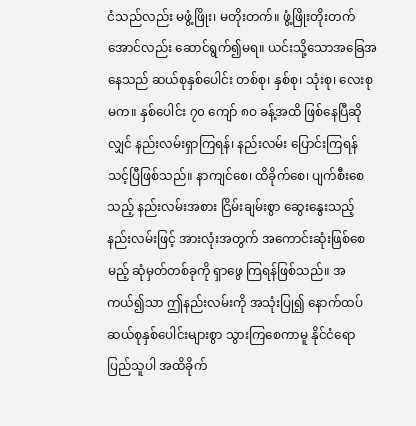ငံသည်လည်း မဖွံ့ဖြိုး၊ မတိုးတက်။ ဖွံ့ဖြိုးတိုးတက်အောင်လည်း ဆောင်ရွက်၍မရ။ ယင်းသို့သောအခြေအနေသည် ဆယ်စုနှစ်ပေါင်း တစ်စု၊ နှစ်စု၊ သုံးစု၊ လေးစုမက။ နှစ်ပေါင်း ၇၀ ကျော် ၈ဝ ခန့်အထိ ဖြစ်နေပြီဆိုလျှင် နည်းလမ်းရှာကြရန်၊ နည်းလမ်း ပြောင်းကြရန် သင့်ပြီဖြစ်သည်။ နာကျင်စေ၊ ထိခိုက်စေ၊ ပျက်စီးစေသည့် နည်းလမ်းအစား ငြိမ်းချမ်းစွာ ဆွေးနွေးသည့်နည်းလမ်းဖြင့် အားလုံးအတွက် အကောင်းဆုံးဖြစ်စေမည့် ဆုံမှတ်တစ်ခုကို ရှာဖွေ ကြရန်ဖြစ်သည်။ အကယ်၍သာ ဤနည်းလမ်းကို အသုံးပြု၍ နောက်ထပ်ဆယ်စုနှစ်ပေါင်းများစွာ သွားကြစေကာမူ နိုင်ငံရော ပြည်သူပါ အထိခိုက်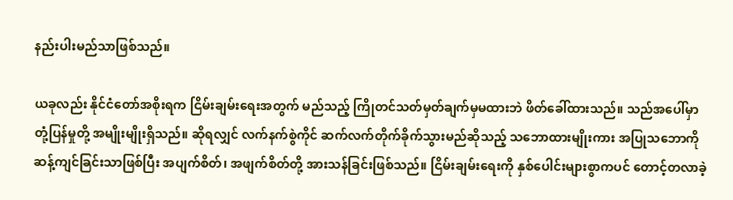နည်းပါးမည်သာဖြစ်သည်။

ယခုလည်း နိုင်ငံတော်အစိုးရက ငြိမ်းချမ်းရေးအတွက် မည်သည့် ကြိုတင်သတ်မှတ်ချက်မှမထားဘဲ ဖိတ်ခေါ်ထားသည်။ သည်အပေါ်မှာ တုံ့ပြန်မှုတို့ အမျိုးမျိုးရှိသည်။ ဆိုရလျှင် လက်နက်စွဲကိုင် ဆက်လက်တိုက်ခိုက်သွားမည်ဆိုသည့် သဘောထားမျိုးကား အပြုသဘောကို ဆန့်ကျင်ခြင်းသာဖြစ်ပြီး အပျက်စိတ်၊ အဖျက်စိတ်တို့ အားသန်ခြင်းဖြစ်သည်။ ငြိမ်းချမ်းရေးကို နှစ်ပေါင်းများစွာကပင် တောင့်တလာခဲ့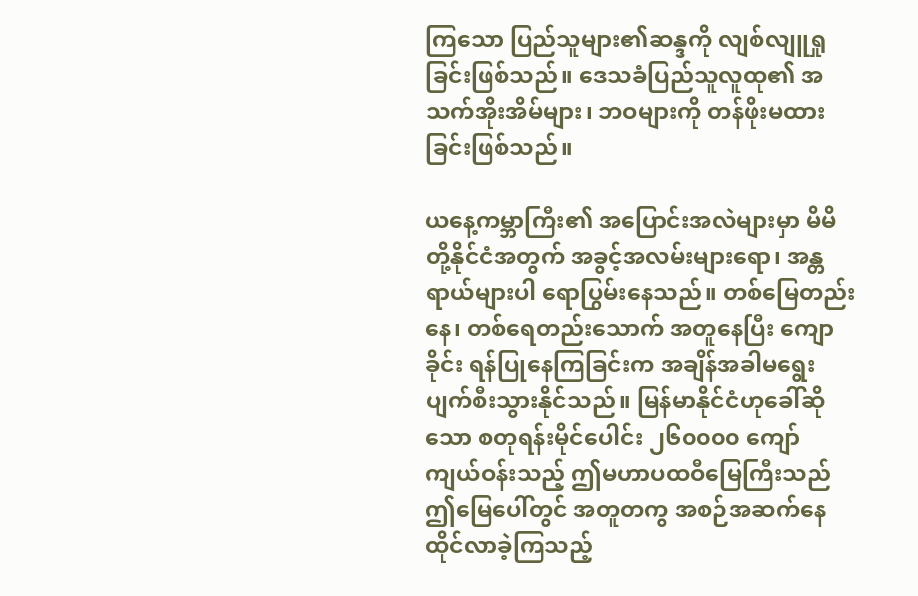ကြသော ပြည်သူများ၏ဆန္ဒကို လျစ်လျူရှုခြင်းဖြစ်သည်။ ဒေသခံပြည်သူလူထု၏ အသက်အိုးအိမ်များ၊ ဘဝများကို တန်ဖိုးမထားခြင်းဖြစ်သည်။

ယနေ့ကမ္ဘာကြီး၏ အပြောင်းအလဲများမှာ မိမိတို့နိုင်ငံအတွက် အခွင့်အလမ်းများရော၊ အန္တရာယ်များပါ ရောပြွမ်းနေသည်။ တစ်မြေတည်းနေ၊ တစ်ရေတည်းသောက် အတူနေပြီး ကျောခိုင်း ရန်ပြုနေကြခြင်းက အချိန်အခါမရွေး ပျက်စီးသွားနိုင်သည်။ မြန်မာနိုင်ငံဟုခေါ်ဆိုသော စတုရန်းမိုင်ပေါင်း ၂၆၀၀၀၀ ကျော် ကျယ်ဝန်းသည့် ဤမဟာပထဝီမြေကြီးသည် ဤမြေပေါ်တွင် အတူတကွ အစဉ်အဆက်နေထိုင်လာခဲ့ကြသည့်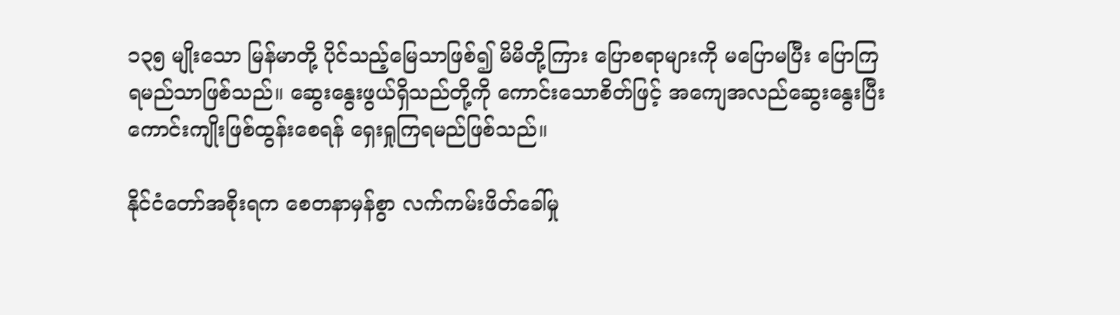၁၃၅ မျိုးသော မြန်မာတို့ ပိုင်သည့်မြေသာဖြစ်၍ မိမိတို့ကြား ပြောစရာများကို မပြောမပြီး ပြောကြရမည်သာဖြစ်သည်။ ဆွေးနွေးဖွယ်ရှိသည်တို့ကို ကောင်းသောစိတ်ဖြင့် အကျေအလည်ဆွေးနွေးပြီး ကောင်းကျိုးဖြစ်ထွန်းစေရန် ရှေးရှုကြရမည်ဖြစ်သည်။

နိုင်ငံတော်အစိုးရက စေတနာမှန်စွာ လက်ကမ်းဖိတ်ခေါ်မှု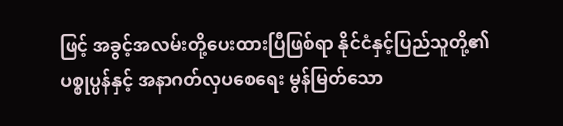ဖြင့် အခွင့်အလမ်းတို့ပေးထားပြီဖြစ်ရာ နိုင်ငံနှင့်ပြည်သူတို့၏ ပစ္စုပ္ပန်နှင့် အနာဂတ်လှပစေရေး မွန်မြတ်သော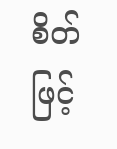စိတ်ဖြင့်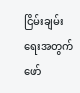ငြိမ်းချမ်းရေးအတွက် ဖော်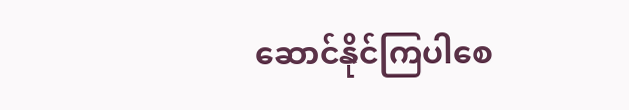ဆောင်နိုင်ကြပါစေ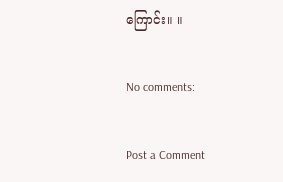ကြောင်း။ ။

No comments:

Post a Comment